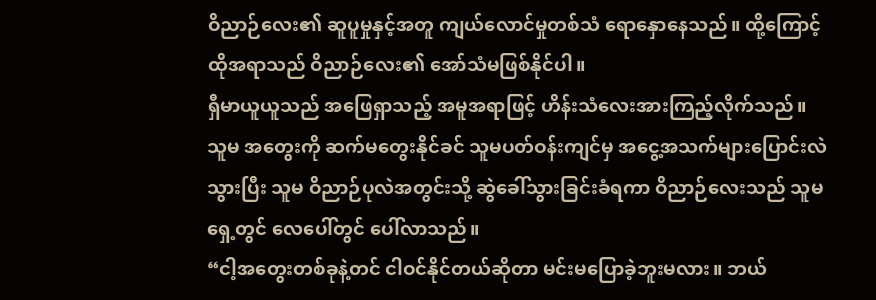ဝိညာဉ်လေး၏ ဆူပူမှုနှင့်အတူ ကျယ်လောင်မှုတစ်သံ ရောနှောနေသည်။ ထို့ကြောင့် ထိုအရာသည် ဝိညာဉ်လေး၏ အော်သံမဖြစ်နိုင်ပါ။
ရှီမာယူယူသည် အဖြေရှာသည့် အမူအရာဖြင့် ဟိန်းသံလေးအားကြည့်လိုက်သည်။
သူမ အတွေးကို ဆက်မတွေးနိုင်ခင် သူမပတ်ဝန်းကျင်မှ အငွေ့အသက်များပြောင်းလဲသွားပြီး သူမ ဝိညာဉ်ပုလဲအတွင်းသို့ ဆွဲခေါ်သွားခြင်းခံရကာ ဝိညာဉ်လေးသည် သူမရှေ့တွင် လေပေါ်တွင် ပေါ်လာသည်။
“ငါ့အတွေးတစ်ခုနဲ့တင် ငါဝင်နိုင်တယ်ဆိုတာ မင်းမပြောခဲ့ဘူးမလား။ ဘယ်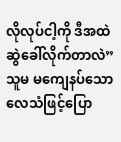လိုလုပ်ငါ့ကို ဒီအထဲဆွဲခေါ်လိုက်တာလဲ”
သူမ မကျေနပ်သော လေသံဖြင့်ပြော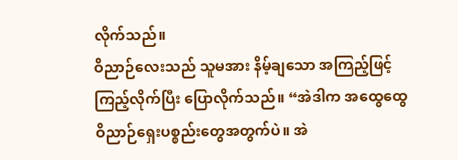လိုက်သည်။
ဝိညာဉ်လေးသည် သူမအား နိမ့်ချသော အကြည့်ဖြင့်ကြည့်လိုက်ပြီး ပြောလိုက်သည်။ “အဲဒါက အထွေထွေ ဝိညာဉ်ရှေးပစ္စည်းတွေအတွက်ပဲ။ အဲ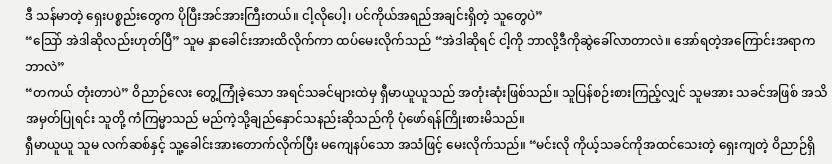ဒီ သန်မာတဲ့ ရှေးပစ္စည်းတွေက ပိုပြီးအင်အားကြီးတယ်။ ငါ့လိုပေါ့၊ ပင်ကိုယ်အရည်အချင်းရှိတဲ့ သူတွေပဲ”
“သြော် အဲဒါဆိုလည်းဟုတ်ပြီ” သူမ နှာခေါင်းအားထိလိုက်ကာ ထပ်မေးလိုက်သည် “အဲဒါဆိုရင် ငါ့ကို ဘာလို့ဒီကိုဆွဲခေါ်လာတာလဲ။ အော်ရတဲ့အကြောင်းအရာကဘာလဲ”
“တကယ် တုံးတာပဲ” ဝိညာဉ်လေး တွေ့ကြုံခဲ့သော အရင်သခင်များထဲမှ ရှီမာယူယူသည် အတုံးဆုံးဖြစ်သည်။ သူပြန်စဉ်းစားကြည့်လျှင် သူမအား သခင်အဖြစ် အသိအမှတ်ပြုရင်း သူတို့ ကံကြမ္မာသည် မည်ကဲ့သို့ချည်နှောင်သနည်းဆိုသည်ကို ပုံဖော်ရန်ကြိုးစားမိသည်။
ရှီမာယူယူ သူမ လက်ဆစ်နှင့် သူ့ခေါင်းအားတောက်လိုက်ပြီး မကျေနပ်သော အသံဖြင့် မေးလိုက်သည်။ “မင်းလို ကိုယ့်သခင်ကိုအထင်သေးတဲ့ ရှေးကျတဲ့ ဝိညာဉ်ရှိ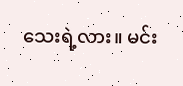သေးရဲ့လား။ မင်း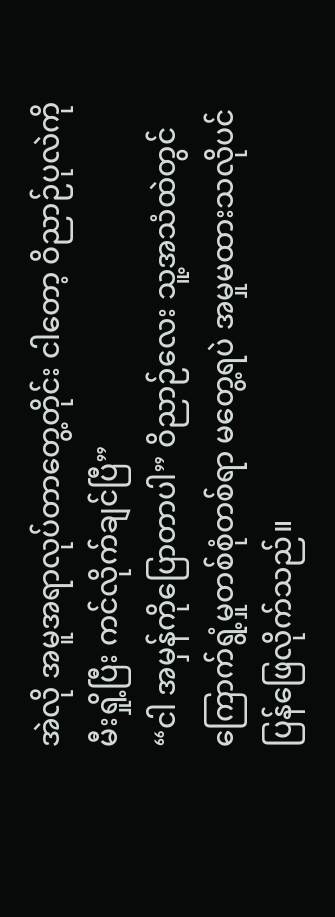အဲလို အမူအရာလုပ်တာတွေ့တိုင်း ငါတော့ ဝိညာဉ်ပုလဲကို မီးရှို့ပြီး ကင်လိုက်ချင်ပြီ”
“ငါ အမှန်ကိုပြောတာပါ” ဝိညာဉ်လေး သူ့အသံထဲတွင် ကြောက်ရွံ့မှုတစ်စုံတစ်ရာ မတွေ့ရပဲ အမှုမထားသလိုပင် ပြန်ဖြေလိုက်သည်။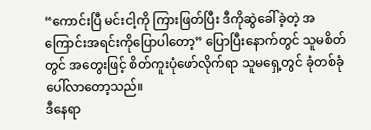“ကောင်းပြီ မင်းငါ့ကို ကြားဖြတ်ပြီး ဒီကိုဆွဲခေါ်ခဲ့တဲ့ အကြောင်းအရင်းကိုပြောပါတော့” ပြောပြီးနောက်တွင် သူမစိတ်တွင် အတွေးဖြင့် စိတ်ကူးပုံဖော်လိုက်ရာ သူမရှေ့တွင် ခုံတစ်ခုံပေါ်လာတော့သည်။
ဒီနေရာ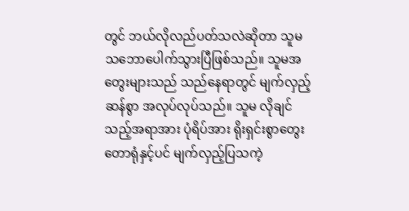တွင် ဘယ်လိုလည်ပတ်သလဲဆိုတာ သူမသဘောပေါက်သွားပြီဖြစ်သည်။ သူမအတွေးများသည် သည်နေရာတွင် မျက်လှည့်ဆန်စွာ အလုပ်လုပ်သည်။ သူမ လိုချင်သည့်အရာအား ပုံရိပ်အား ရိုးရှင်းစွာတွေးတောရုံနှင့်ပင် မျက်လှည့်ပြသကဲ့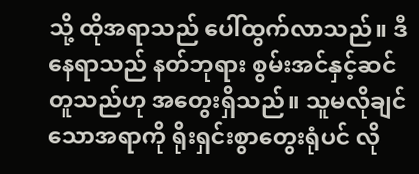သို့ ထိုအရာသည် ပေါ်ထွက်လာသည်။ ဒီနေရာသည် နတ်ဘုရား စွမ်းအင်နှင့်ဆင်တူသည်ဟု အတွေးရှိသည်။ သူမလိုချင်သောအရာကို ရိုးရှင်းစွာတွေးရုံပင် လို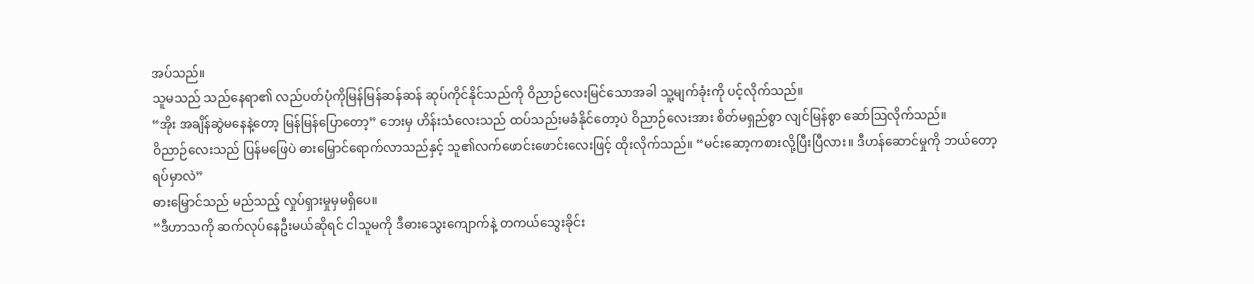အပ်သည်။
သူမသည် သည်နေရာ၏ လည်ပတ်ပုံကိုမြန်မြန်ဆန်ဆန် ဆုပ်ကိုင်နိုင်သည်ကို ဝိညာဉ်လေးမြင်သောအခါ သူ့မျက်ခုံးကို ပင့်လိုက်သည်။
“အိုး အချိန်ဆွဲမနေနဲ့တော့ မြန်မြန်ပြောတော့” ဘေးမှ ဟိန်းသံလေးသည် ထပ်သည်းမခံနိုင်တော့ပဲ ဝိညာဉ်လေးအား စိတ်မရှည်စွာ လျင်မြန်စွာ ဆော်သြလိုက်သည်။
ဝိညာဉ်လေးသည် ပြန်မဖြေပဲ ဓားမြှောင်ရောက်လာသည်နှင့် သူ၏လက်ဖောင်းဖောင်းလေးဖြင့် ထိုးလိုက်သည်။ “မင်းဆော့ကစားလို့ပြီးပြီလား။ ဒီဟန်ဆောင်မှုကို ဘယ်တော့ ရပ်မှာလဲ”
ဓားမြှောင်သည် မည်သည့် လှုပ်ရှားမှုမှမရှိပေ။
“ဒီဟာသကို ဆက်လုပ်နေဦးမယ်ဆိုရင် ငါသူမကို ဒီဓားသွေးကျောက်နဲ့ တကယ်သွေးခိုင်း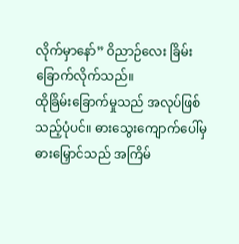လိုက်မှာနော်” ဝိညာဉ်လေး ခြိမ်းခြောက်လိုက်သည်။
ထိုခြိမ်းခြောက်မှုသည် အလုပ်ဖြစ်သည့်ပုံပင်။ ဓားသွေးကျောက်ပေါ်မှ ဓားမြှောင်သည် အကြိမ်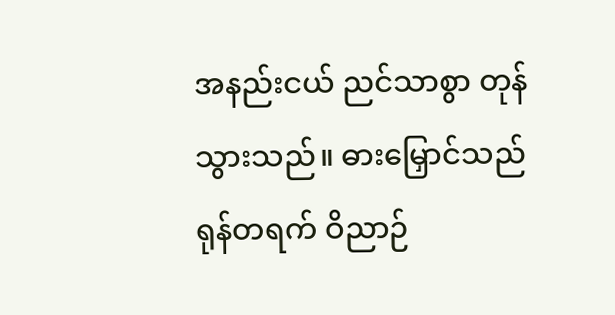အနည်းငယ် ညင်သာစွာ တုန်သွားသည်။ ဓားမြှောင်သည် ရုန်တရက် ဝိညာဉ်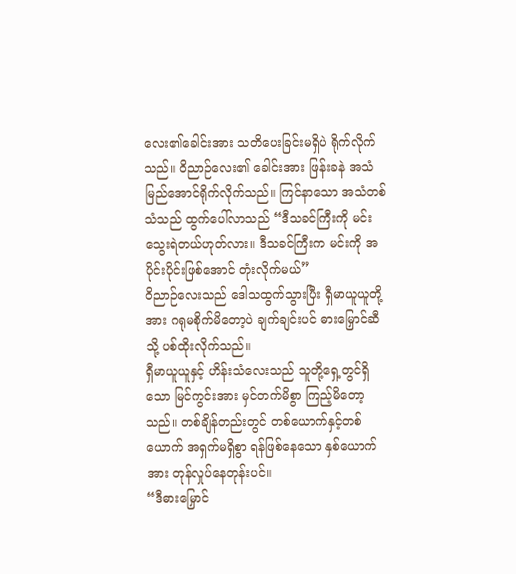လေး၏ခေါင်းအား သတိပေးခြင်းမရှိပဲ ရိုက်လိုက်သည်။ ဝိညာဉ်လေး၏ ခေါင်းအား ဖြန်းခနဲ အသံမြည်အောင်ရိုက်လိုက်သည်။ ကြင်နာသော အသံတစ်သံသည် ထွက်ပေါ်လာသည် “ဒီသခင်ကြီးကို မင်း သွေးရဲတယ်ဟုတ်လား။ ဒီသခင်ကြီးက မင်းကို အပိုင်းပိုင်းဖြစ်အောင် တုံးလိုက်မယ်”
ဝိညာဉ်လေးသည် ဒေါသထွက်သွားပြီး ရှီမာယူယူတို့အား ဂရုမစိုက်မိတော့ပဲ ချက်ချင်းပင် ဓားမြှောင်ဆီသို့ ပစ်ထိုးလိုက်သည်။
ရှီမာယူယူနှင့် ဟိန်းသံလေးသည် သူတို့ရှေ့တွင်ရှိသော မြင်ကွင်းအား မှင်တက်မိစွာ ကြည့်မိတော့သည်။ တစ်ချိန်တည်းတွင် တစ်ယောက်နှင့်တစ်ယောက် အရှက်မရှိစွာ ရန်ဖြစ်နေသော နှစ်ယောက်အား တုန်လှုပ်နေတုန်းပင်။
“ဒီဓားမြှောင်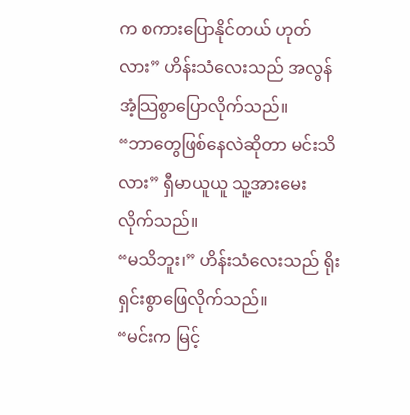က စကားပြောနိုင်တယ် ဟုတ်လား” ဟိန်းသံလေးသည် အလွန်အံ့သြစွာပြောလိုက်သည်။
“ဘာတွေဖြစ်နေလဲဆိုတာ မင်းသိလား” ရှီမာယူယူ သူ့အားမေးလိုက်သည်။
“မသိဘူး၊” ဟိန်းသံလေးသည် ရိုးရှင်းစွာဖြေလိုက်သည်။
“မင်းက မြင့်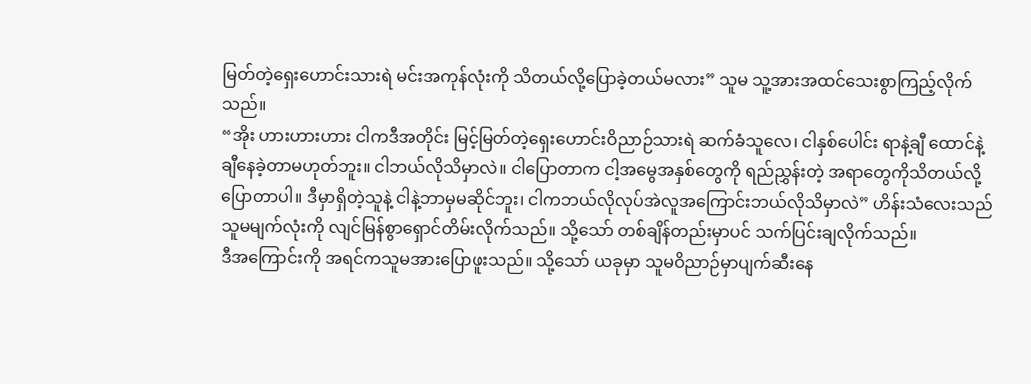မြတ်တဲ့ရှေးဟောင်းသားရဲ မင်းအကုန်လုံးကို သိတယ်လို့ပြောခဲ့တယ်မလား” သူမ သူ့အားအထင်သေးစွာကြည့်လိုက်သည်။
“အိုး ဟားဟားဟား ငါကဒီအတိုင်း မြင့်မြတ်တဲ့ရှေးဟောင်းဝိညာဉ်သားရဲ ဆက်ခံသူလေ၊ ငါနှစ်ပေါင်း ရာနဲ့ချီ ထောင်နဲ့ချီနေခဲ့တာမဟုတ်ဘူး။ ငါဘယ်လိုသိမှာလဲ။ ငါပြောတာက ငါ့အမွေအနှစ်တွေကို ရည်ညွှန်းတဲ့ အရာတွေကိုသိတယ်လို့ပြောတာပါ။ ဒီမှာရှိတဲ့သူနဲ့ ငါနဲ့ဘာမှမဆိုင်ဘူး၊ ငါကဘယ်လိုလုပ်အဲလူအကြောင်းဘယ်လိုသိမှာလဲ” ဟိန်းသံလေးသည် သူမမျက်လုံးကို လျင်မြန်စွာရှောင်တိမ်းလိုက်သည်။ သို့သော် တစ်ချိန်တည်းမှာပင် သက်ပြင်းချလိုက်သည်။
ဒီအကြောင်းကို အရင်ကသူမအားပြောဖူးသည်။ သို့သော် ယခုမှာ သူမဝိညာဉ်မှာပျက်ဆီးနေ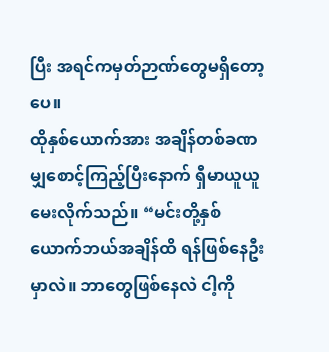ပြီး အရင်ကမှတ်ဉာဏ်တွေမရှိတော့ပေ။
ထိုနှစ်ယောက်အား အချိန်တစ်ခဏမျှစောင့်ကြည့်ပြီးနောက် ရှီမာယူယူမေးလိုက်သည်။ “မင်းတို့နှစ်ယောက်ဘယ်အချိန်ထိ ရန်ဖြစ်နေဦးမှာလဲ။ ဘာတွေဖြစ်နေလဲ ငါ့ကို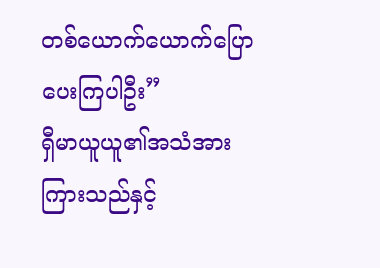တစ်ယောက်ယောက်ပြောပေးကြပါဦး”
ရှီမာယူယူ၏အသံအားကြားသည်နှင့်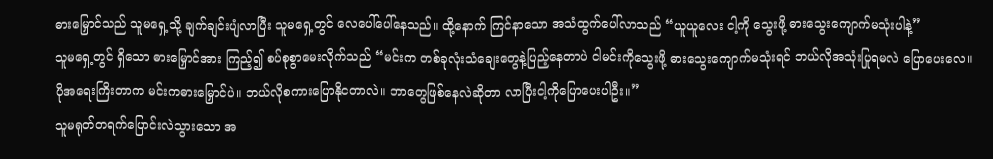ဓားမြှောင်သည် သူမရှေ့သို့ ချက်ချင်းပျံလာပြီး သူမရှေ့တွင် လေပေါ်ပေါ်နေသည်။ ထို့နောက် ကြင်နာသော အသံထွက်ပေါ်လာသည် “ယူယူလေး ငါ့ကို သွေးဖို့ ဓားသွေးကျောက်မသုံးပါနဲ့”
သူမရှေ့တွင် ရှိသော ဓားမြှောင်အား ကြည့်၍ စပ်စုစွာမေးလိုက်သည် “မင်းက တစ်ခုလုံးသံချေးတွေနဲ့ပြည့်နေတာပဲ ငါမင်းကိုသွေးဖို့ ဓားသွေးကျောက်မသုံးရင် ဘယ်လိုအသုံးပြုရမလဲ ပြောပေးလေ။ ပိုအရေးကြိးတာက မင်းကဓားမြှောင်ပဲ။ ဘယ်လိုစကားပြောနိုငတာလဲ။ ဘာတွေဖြစ်နေလဲဆိုတာ လာပြီးငါ့ကိုပြောပေးပါဦး။”
သူမရုတ်တရက်ပြောင်းလဲသွားသော အ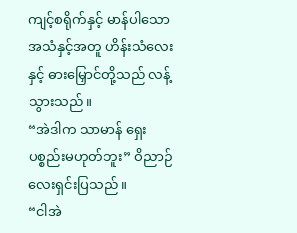ကျင့်စရိုက်နှင့် မာန်ပါသောအသံနှင့်အတူ ဟိန်းသံလေးနှင့် ဓားမြှောင်တို့သည် လန့်သွားသည်။
“အဲဒါက သာမာန် ရှေးပစ္စည်းမဟုတ်ဘူး” ဝိညာဉ်လေးရှင်းပြသည်။
“ငါအဲ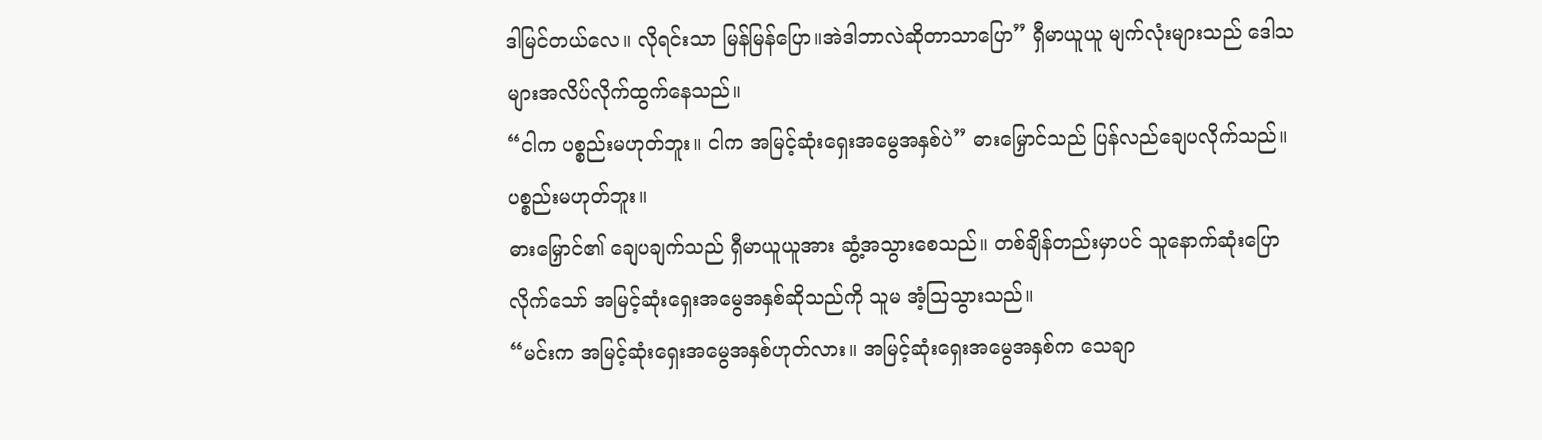ဒါမြင်တယ်လေ။ လိုရင်းသာ မြန်မြန်ပြော။အဲဒါဘာလဲဆိုတာသာပြော” ရှီမာယူယူ မျက်လုံးများသည် ဒေါသများအလိပ်လိုက်ထွက်နေသည်။
“ငါက ပစ္စည်းမဟုတ်ဘူး။ ငါက အမြင့်ဆုံးရှေးအမွေအနှစ်ပဲ” ဓားမြှောင်သည် ပြန်လည်ချေပလိုက်သည်။
ပစ္စည်းမဟုတ်ဘူး။
ဓားမြှောင်၏ ချေပချက်သည် ရှီမာယူယူအား ဆွံ့အသွားစေသည်။ တစ်ချိန်တည်းမှာပင် သူနောက်ဆုံးပြောလိုက်သော် အမြင့်ဆုံးရှေးအမွေအနှစ်ဆိုသည်ကို သူမ အံ့သြသွားသည်။
“မင်းက အမြင့်ဆုံးရှေးအမွေအနှစ်ဟုတ်လား။ အမြင့်ဆုံးရှေးအမွေအနှစ်က သေချာ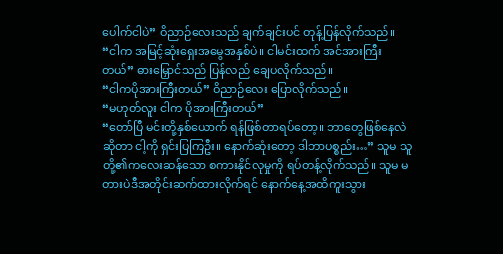ပေါက်ငါပဲ” ဝိညာဉ်လေးသည် ချက်ချင်းပင် တုန့်ပြန်လိုက်သည်။
“ငါက အမြင့်ဆုံးရှေးအမွေအနှစ်ပဲ။ ငါမင်းထက် အင်အားကြီးတယ်” ဓားမြှောင်သည် ပြန်လည် ချေပလိုက်သည်။
“ငါကပိုအားကြီးတယ်” ဝိညာဉ်လေး ပြောလိုက်သည်။
“မဟုတ်လူး ငါက ပိုအားကြီးတယ်”
“တော်ပြီ မင်းတို့နှစ်ယောက် ရန်ဖြစ်တာရပ်တော့။ ဘာတွေဖြစ်နေလဲဆိုတာ ငါ့ကို ရှင်းပြကြဦး။ နောက်ဆုံးတော့ ဒါဘာပစ္စည်း…” သူမ သူတို့၏ကလေးဆန်သော စကားနိုင်လုမှုကို ရပ်တန့်လိုက်သည်။ သူမ မတားပဲဒီအတိုင်းဆက်ထားလိုက်ရင် နောက်နေ့အထိကူးသွား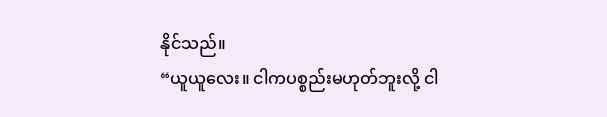နိုင်သည်။
“ယူယူလေး။ ငါကပစ္စည်းမဟုတ်ဘူးလို့ ငါ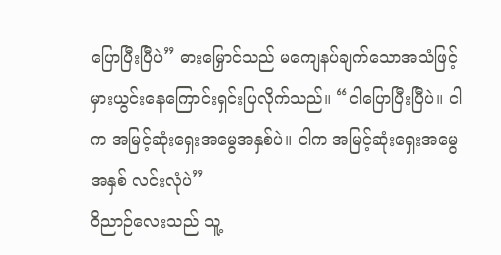ပြောပြီးပြီပဲ” ဓားမြှောင်သည် မကျေနပ်ချက်သောအသံဖြင့် မှားယွင်းနေကြောင်းရှင်းပြလိုက်သည်။ “ငါပြောပြီးပြီပဲ။ ငါက အမြင့်ဆုံးရှေးအမွေအနှစ်ပဲ။ ငါက အမြင့်ဆုံးရှေးအမွေအနှစ် လင်းလုံပဲ”
ဝိညာဉ်လေးသည် သူ့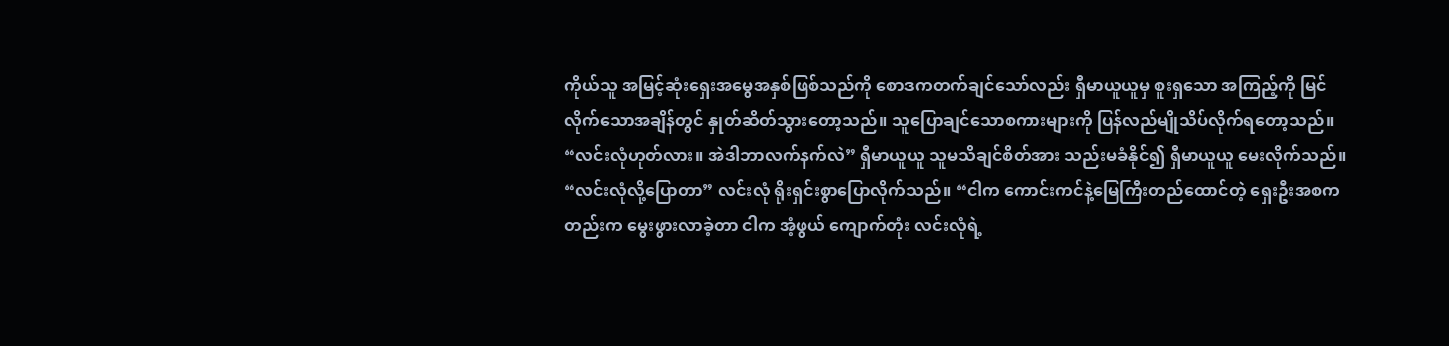ကိုယ်သူ အမြင့်ဆုံးရှေးအမွေအနှစ်ဖြစ်သည်ကို စောဒကတက်ချင်သော်လည်း ရှီမာယူယူမှ စူးရှသော အကြည့်ကို မြင်လိုက်သောအချိန်တွင် နှုတ်ဆိတ်သွားတော့သည်။ သူပြောချင်သောစကားများကို ပြန်လည်မျိုသိပ်လိုက်ရတော့သည်။
“လင်းလုံဟုတ်လား။ အဲဒါဘာလက်နက်လဲ” ရှီမာယူယူ သူမသိချင်စိတ်အား သည်းမခံနိုင်၍ ရှီမာယူယူ မေးလိုက်သည်။
“လင်းလုံလို့ပြောတာ” လင်းလုံ ရိုးရှင်းစွာပြောလိုက်သည်။ “ငါက ကောင်းကင်နဲ့မြေကြီးတည်ထောင်တဲ့ ရှေးဦးအစကတည်းက မွေးဖွားလာခဲ့တာ ငါက အံ့ဖွယ် ကျောက်တုံး လင်းလုံရဲ့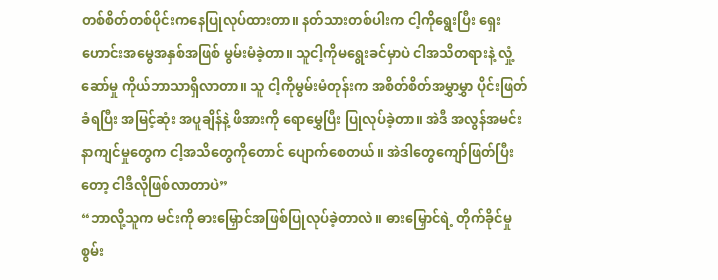တစ်စိတ်တစ်ပိုင်းကနေပြုလုပ်ထားတာ။ နတ်သားတစ်ပါးက ငါ့ကိုရွေးပြီး ရှေးဟောင်းအမွေအနှစ်အဖြစ် မွမ်းမံခဲ့တာ။ သူငါ့ကိုမရွေးခင်မှာပဲ ငါအသိတရားနဲ့ လှုံ့ဆော်မှု ကိုယ်ဘာသာရှိလာတာ။ သူ ငါ့ကိုမွမ်းမံတုန်းက အစိတ်စိတ်အမွှာမွှာ ပိုင်းဖြတ်ခံရပြီး အမြင့်ဆုံး အပူချိန်နဲ့ ဖိအားကို ရောမွှေပြီး ပြုလုပ်ခဲ့တာ။ အဲဒီ အလွန်အမင်းနာကျင်မှုတွေက ငါ့အသိတွေကိုတောင် ပျောက်စေတယ်။ အဲဒါတွေကျော်ဖြတ်ပြီးတော့ ငါဒီလိုဖြစ်လာတာပဲ”
“ဘာလို့သူက မင်းကို ဓားမြှောင်အဖြစ်ပြုလုပ်ခဲ့တာလဲ။ ဓားမြှောင်ရဲ့ တိုက်ခိုင်မှုစွမ်း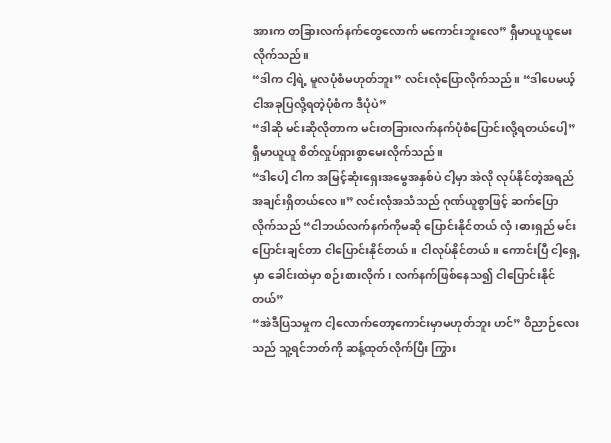အားက တခြားလက်နက်တွေလောက် မကောင်းဘူးလေ” ရှီမာယူယူမေးလိုက်သည်။
“ဒါက ငါ့ရဲ့ မူလပုံစံမဟုတ်ဘူး” လင်းလုံပြောလိုက်သည်။ “ဒါပေမယ့် ငါအခုပြလို့ရတဲ့ပုံစံက ဒီပုံပဲ”
“ဒါဆို မင်းဆိုလိုတာက မင်းတခြားလက်နက်ပုံစံပြောင်းလို့ရတယ်ပေါ့” ရှီမာယူယူ စိတ်လှုပ်ရှားစွာမေးလိုက်သည်။
“ဒါပေါ့ ငါက အမြင့်ဆုံးရှေးအမွေအနှစ်ပဲ ငါ့မှာ အဲလို လုပ်နိုင်တဲ့အရည်အချင်းရှိတယ်လေ။” လင်းလုံအသံသည် ဂုဏ်ယူစွာဖြင့် ဆက်ပြောလိုက်သည် “ငါဘယ်လက်နက်ကိုမဆို ပြောင်းနိုင်တယ် လှံ၊ဓားရှည် မင်းပြောင်းချင်တာ ငါပြောင်းနိုင်တယ်။ ငါလုပ်နိုင်တယ်။ ကောင်းပြီ ငါ့ရှေ့မှာ ခေါင်းထဲမှာ စဉ်းစားလိုက်၊ လက်နက်ဖြစ်နေသ၍ ငါပြောင်းနိုင်တယ်”
“အဲဒီပြသမှုက ငါ့လောက်တော့ကောင်းမှာမဟုတ်ဘူး ဟင်” ဝိညာဉ်လေးသည် သူ့ရင်ဘတ်ကို ဆန့်ထုတ်လိုက်ပြီး ကြွား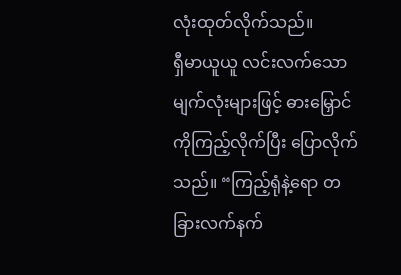လုံးထုတ်လိုက်သည်။
ရှီမာယူယူ လင်းလက်သော မျက်လုံးများဖြင့် ဓားမြှောင်ကိုကြည့်လိုက်ပြီး ပြောလိုက်သည်။ “ကြည့်ရုံနဲ့ရော တခြားလက်နက်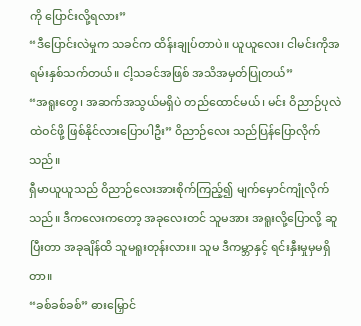ကို ပြောင်းလို့ရလား”
“ဒီပြောင်းလဲမှုက သခင်က ထိန်းချုပ်တာပဲ။ ယူယူလေး၊ ငါမင်းကိုအရမ်းနှစ်သက်တယ်။ ငါ့သခင်အဖြစ် အသိအမှတ်ပြုတယ်”
“အရူးတွေ၊ အဆက်အသွယ်မရှိပဲ တည်ထောင်မယ်၊ မင်း ဝိညာဉ်ပုလဲထဲဝင်ဖို့ ဖြစ်နိုင်လားပြောပါဦး” ဝိညာဉ်လေး သည်ပြန်ပြောလိုက်သည်။
ရှီမာယူယူသည် ဝိညာဉ်လေးအားစိုက်ကြည့်၍ မျက်မှောင်ကျုံလိုက်သည်။ ဒီကလေးကတော့ အခုလေးတင် သူမအား အရူးလို့ပြောလို့ ဆူပြီးတာ အခုချိန်ထိ သူမရူးတုန်းလား။ သူမ ဒီကမ္ဘာနှင့် ရင်းနှီးမှုမှမရှိတာ။
“ခစ်ခစ်ခစ်” ဓားမြှောင်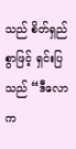သည် စိတ်ရှည်စွာဖြင့် ရှင်းပြသည် “ဒီလောက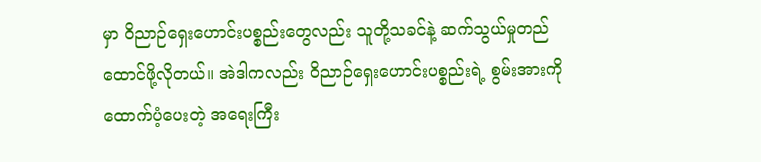မှာ ဝိညာဉ်ရှေးဟောင်းပစ္စည်းတွေလည်း သူတို့သခင်နဲ့ ဆက်သွယ်မှုတည်ထောင်ဖို့လိုတယ်။ အဲဒါကလည်း ဝိညာဉ်ရှေးဟောင်းပစ္စည်းရဲ့ စွမ်းအားကို ထောက်ပံ့ပေးတဲ့ အရေးကြီး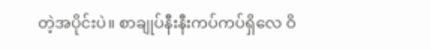တဲ့အပိုင်းပဲ။ စာချုပ်နီးနီးကပ်ကပ်ရှိလေ ဝိ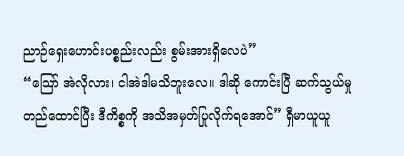ညာဉ်ရှေးဟောင်းပစ္စည်းလည်း စွမ်းအားရှိလေပဲ”
“သြော် အဲလိုလား၊ ငါအဲဒါမသိဘူးလေ။ ဒါဆို ကောင်းပြီ ဆက်သွယ်မှုတည်ထောင်ပြီး ဒီကိစ္စကို အသိအမှတ်ပြုလိုက်ရအောင်” ရှီမာယူယူ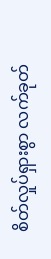စိတ်လှုပ်ရှားစွာ လက်ခုတ်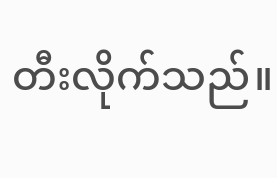တီးလိုက်သည်။